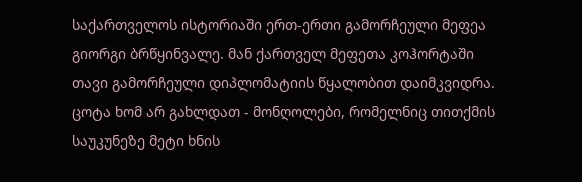საქართველოს ისტორიაში ერთ-ერთი გამორჩეული მეფეა გიორგი ბრწყინვალე. მან ქართველ მეფეთა კოჰორტაში თავი გამორჩეული დიპლომატიის წყალობით დაიმკვიდრა. ცოტა ხომ არ გახლდათ - მონღოლები, რომელნიც თითქმის საუკუნეზე მეტი ხნის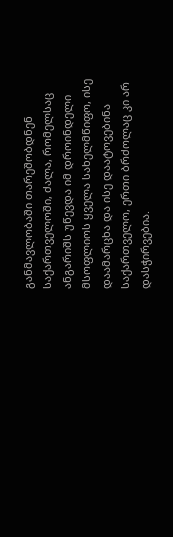განმავლობაში თარეშობდნენ საქართველოში, ძალა, რომელსაც ანგარიშს უწევდა იმ დროინდელი მსოფლიოს ყველა სახელმწიფო, ისე დაამარცხა და ისე დაატოვებინა საქართველო, ერთი ბრძოლაც კი არ დასჭირვებია.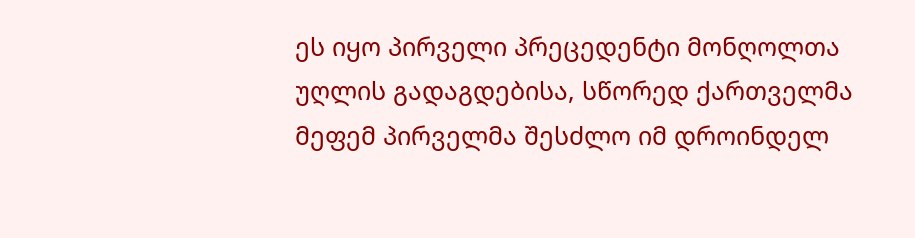ეს იყო პირველი პრეცედენტი მონღოლთა უღლის გადაგდებისა, სწორედ ქართველმა მეფემ პირველმა შესძლო იმ დროინდელ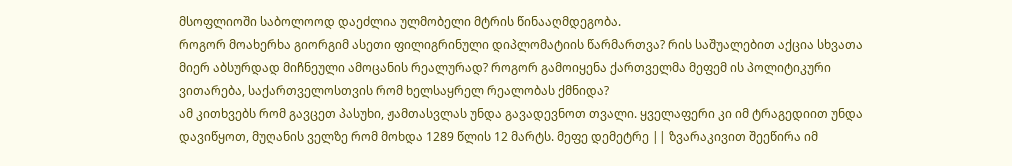მსოფლიოში საბოლოოდ დაეძლია ულმობელი მტრის წინააღმდეგობა.
როგორ მოახერხა გიორგიმ ასეთი ფილიგრინული დიპლომატიის წარმართვა? რის საშუალებით აქცია სხვათა მიერ აბსურდად მიჩნეული ამოცანის რეალურად? როგორ გამოიყენა ქართველმა მეფემ ის პოლიტიკური ვითარება, საქართველოსთვის რომ ხელსაყრელ რეალობას ქმნიდა?
ამ კითხვებს რომ გავცეთ პასუხი, ჟამთასვლას უნდა გავადევნოთ თვალი. ყველაფერი კი იმ ტრაგედიით უნდა დავიწყოთ, მუღანის ველზე რომ მოხდა 1289 წლის 12 მარტს. მეფე დემეტრე || ზვარაკივით შეეწირა იმ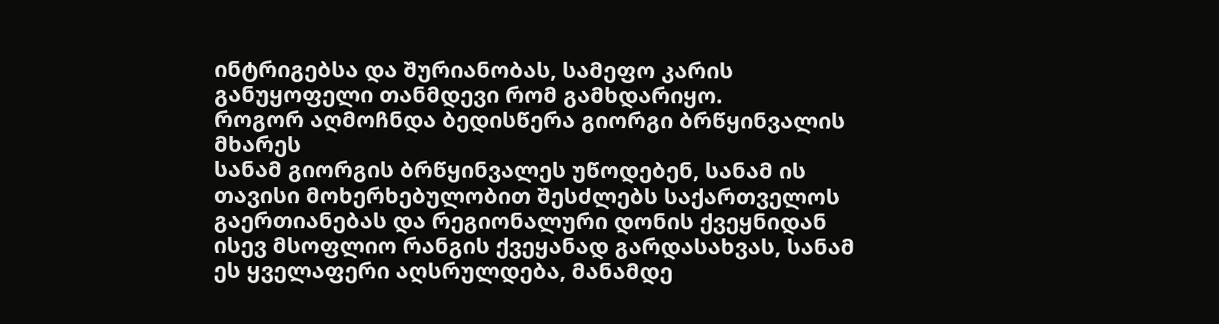ინტრიგებსა და შურიანობას, სამეფო კარის განუყოფელი თანმდევი რომ გამხდარიყო.
როგორ აღმოჩნდა ბედისწერა გიორგი ბრწყინვალის მხარეს
სანამ გიორგის ბრწყინვალეს უწოდებენ, სანამ ის თავისი მოხერხებულობით შესძლებს საქართველოს გაერთიანებას და რეგიონალური დონის ქვეყნიდან ისევ მსოფლიო რანგის ქვეყანად გარდასახვას, სანამ ეს ყველაფერი აღსრულდება, მანამდე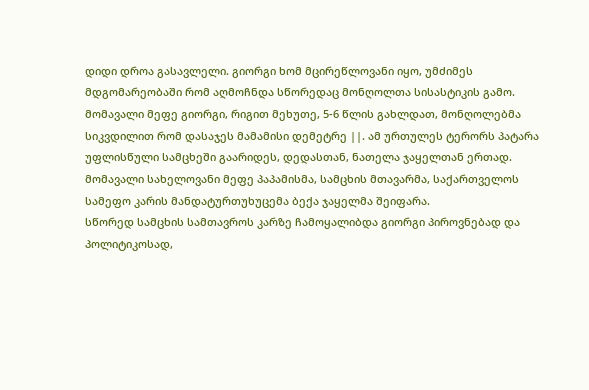დიდი დროა გასავლელი. გიორგი ხომ მცირეწლოვანი იყო, უმძიმეს მდგომარეობაში რომ აღმოჩნდა სწორედაც მონღოლთა სისასტიკის გამო.
მომავალი მეფე გიორგი, რიგით მეხუთე, 5-6 წლის გახლდათ, მონღოლებმა სიკვდილით რომ დასაჯეს მამამისი დემეტრე ||. ამ ურთულეს ტერორს პატარა უფლისწული სამცხეში გაარიდეს, დედასთან, ნათელა ჯაყელთან ერთად. მომავალი სახელოვანი მეფე პაპამისმა, სამცხის მთავარმა, საქართველოს სამეფო კარის მანდატურთუხუცემა ბექა ჯაყელმა შეიფარა.
სწორედ სამცხის სამთავროს კარზე ჩამოყალიბდა გიორგი პიროვნებად და პოლიტიკოსად,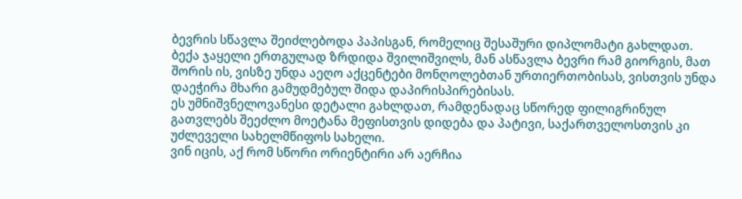ბევრის სწავლა შეიძლებოდა პაპისგან, რომელიც შესაშური დიპლომატი გახლდათ. ბექა ჯაყელი ერთგულად ზრდიდა შვილიშვილს, მან ასწავლა ბევრი რამ გიორგის, მათ შორის ის, ვისზე უნდა აეღო აქცენტები მონღოლებთან ურთიერთობისას, ვისთვის უნდა დაეჭირა მხარი გამუდმებულ შიდა დაპირისპირებისას.
ეს უმნიშვნელოვანესი დეტალი გახლდათ, რამდენადაც სწორედ ფილიგრინულ გათვლებს შეეძლო მოეტანა მეფისთვის დიდება და პატივი, საქართველოსთვის კი უძლეველი სახელმწიფოს სახელი.
ვინ იცის, აქ რომ სწორი ორიენტირი არ აერჩია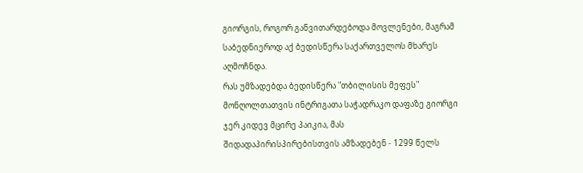გიორგის, როგორ განვითარდებოდა მოვლენები, მაგრამ საბედნიეროდ აქ ბედისწერა საქართველოს მხარეს აღმოჩნდა.
რას უმზადებდა ბედისწერა "თბილისის მეფეს"
მონღოლთათვის ინტრიგათა საჭადრაკო დაფაზე გიორგი ჯერ კიდევ მცირე პაიკია, მას შიდადაპირისპირებისთვის ამზადებენ - 1299 წელს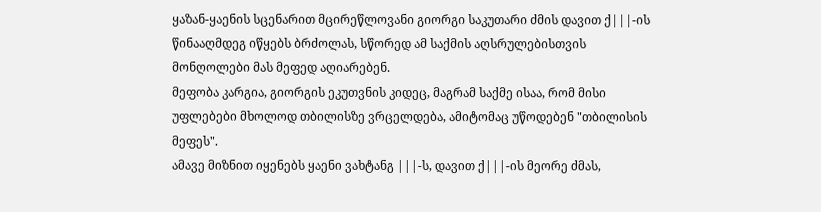ყაზან-ყაენის სცენარით მცირეწლოვანი გიორგი საკუთარი ძმის დავით ქ|||-ის წინააღმდეგ იწყებს ბრძოლას, სწორედ ამ საქმის აღსრულებისთვის მონღოლები მას მეფედ აღიარებენ.
მეფობა კარგია, გიორგის ეკუთვნის კიდეც, მაგრამ საქმე ისაა, რომ მისი უფლებები მხოლოდ თბილისზე ვრცელდება, ამიტომაც უწოდებენ "თბილისის მეფეს".
ამავე მიზნით იყენებს ყაენი ვახტანგ |||-ს, დავით ქ|||-ის მეორე ძმას,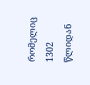რომელიც 1302 წლიდან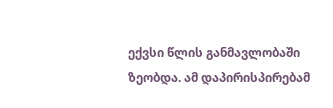ექვსი წლის განმავლობაში ზეობდა. ამ დაპირისპირებამ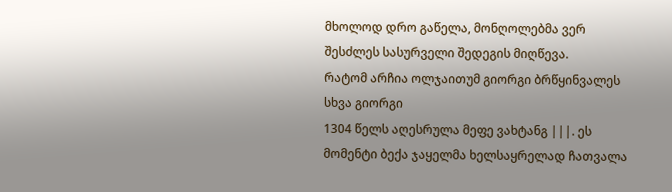მხოლოდ დრო გაწელა, მონღოლებმა ვერ შესძლეს სასურველი შედეგის მიღწევა.
რატომ არჩია ოლჯაითუმ გიორგი ბრწყინვალეს სხვა გიორგი
1304 წელს აღესრულა მეფე ვახტანგ |||. ეს მომენტი ბექა ჯაყელმა ხელსაყრელად ჩათვალა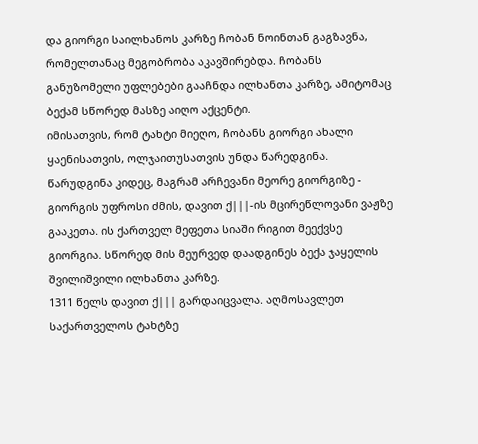და გიორგი საილხანოს კარზე ჩობან ნოინთან გაგზავნა, რომელთანაც მეგობრობა აკავშირებდა. ჩობანს განუზომელი უფლებები გააჩნდა ილხანთა კარზე, ამიტომაც ბექამ სწორედ მასზე აიღო აქცენტი.
იმისათვის, რომ ტახტი მიეღო, ჩობანს გიორგი ახალი ყაენისათვის, ოლჯაითუსათვის უნდა წარედგინა. წარუდგინა კიდეც, მაგრამ არჩევანი მეორე გიორგიზე - გიორგის უფროსი ძმის, დავით ქ|||-ის მცირეწლოვანი ვაჟზე გააკეთა. ის ქართველ მეფეთა სიაში რიგით მეექვსე გიორგია. სწორედ მის მეურვედ დაადგინეს ბექა ჯაყელის შვილიშვილი ილხანთა კარზე.
1311 წელს დავით ქ||| გარდაიცვალა. აღმოსავლეთ საქართველოს ტახტზე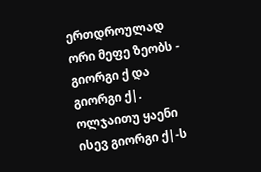ერთდროულად ორი მეფე ზეობს - გიორგი ქ და გიორგი ქ|. ოლჯაითუ ყაენი ისევ გიორგი ქ|-ს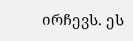ირჩევს. ეს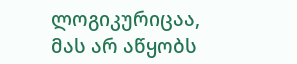ლოგიკურიცაა, მას არ აწყობს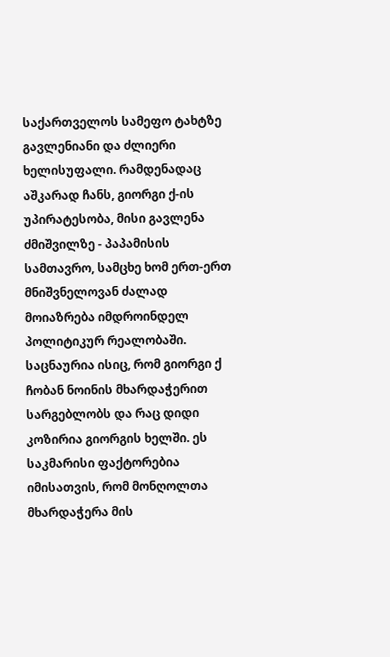საქართველოს სამეფო ტახტზე გავლენიანი და ძლიერი ხელისუფალი. რამდენადაც აშკარად ჩანს, გიორგი ქ-ის უპირატესობა, მისი გავლენა ძმიშვილზე - პაპამისის სამთავრო, სამცხე ხომ ერთ-ერთ მნიშვნელოვან ძალად მოიაზრება იმდროინდელ პოლიტიკურ რეალობაში.
საცნაურია ისიც, რომ გიორგი ქ ჩობან ნოინის მხარდაჭერით სარგებლობს და რაც დიდი კოზირია გიორგის ხელში. ეს საკმარისი ფაქტორებია იმისათვის, რომ მონღოლთა მხარდაჭერა მის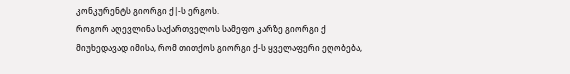კონკურენტს გიორგი ქ|-ს ერგოს.
როგორ აღევლინა საქართველოს სამეფო კარზე გიორგი ქ
მიუხედავად იმისა, რომ თითქოს გიორგი ქ-ს ყველაფერი ეღობება,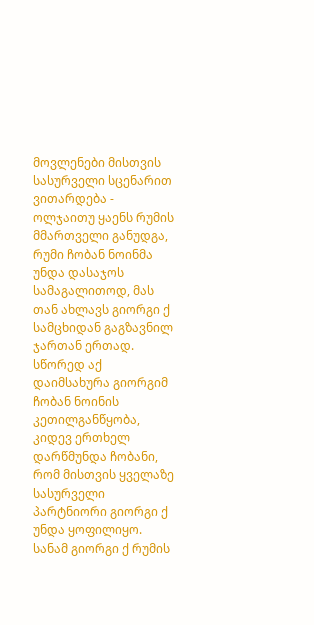მოვლენები მისთვის სასურველი სცენარით ვითარდება - ოლჯაითუ ყაენს რუმის მმართველი განუდგა, რუმი ჩობან ნოინმა უნდა დასაჯოს სამაგალითოდ, მას თან ახლავს გიორგი ქ სამცხიდან გაგზავნილ ჯართან ერთად.
სწორედ აქ დაიმსახურა გიორგიმ ჩობან ნოინის კეთილგანწყობა, კიდევ ერთხელ დარწმუნდა ჩობანი, რომ მისთვის ყველაზე სასურველი პარტნიორი გიორგი ქ უნდა ყოფილიყო.
სანამ გიორგი ქ რუმის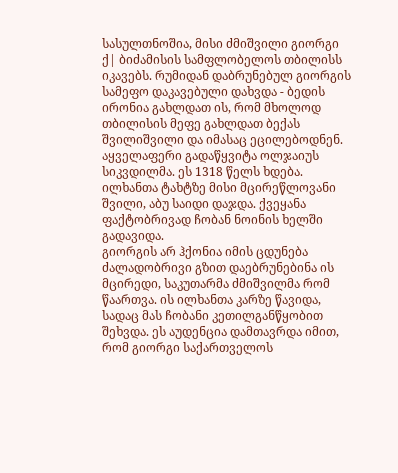სასულთნოშია, მისი ძმიშვილი გიორგი ქ| ბიძამისის სამფლობელოს თბილისს იკავებს. რუმიდან დაბრუნებულ გიორგის სამეფო დაკავებული დახვდა - ბედის ირონია გახლდათ ის, რომ მხოლოდ თბილისის მეფე გახლდათ ბექას შვილიშვილი და იმასაც ეცილებოდნენ.
აყველაფერი გადაწყვიტა ოლჯაიუს სიკვდილმა. ეს 1318 წელს ხდება. ილხანთა ტახტზე მისი მცირეწლოვანი შვილი, აბუ საიდი დაჯდა. ქვეყანა ფაქტობრივად ჩობან ნოინის ხელში გადავიდა.
გიორგის არ ჰქონია იმის ცდუნება ძალადობრივი გზით დაებრუნებინა ის მცირედი, საკუთარმა ძმიშვილმა რომ წაართვა. ის ილხანთა კარზე წავიდა, სადაც მას ჩობანი კეთილგანწყობით შეხვდა. ეს აუდენცია დამთავრდა იმით, რომ გიორგი საქართველოს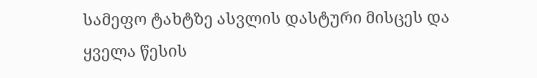სამეფო ტახტზე ასვლის დასტური მისცეს და ყველა წესის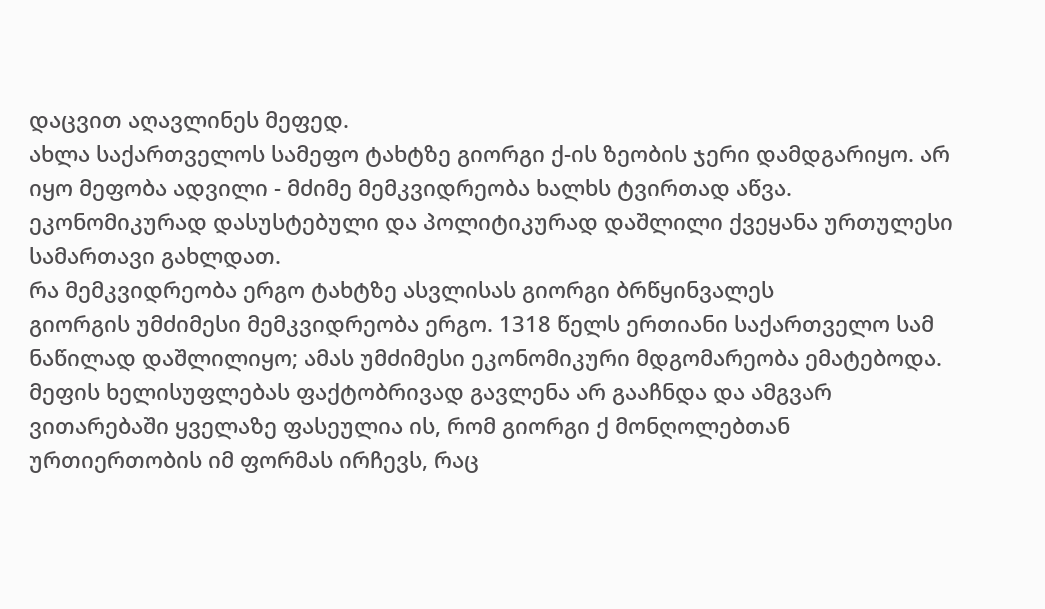დაცვით აღავლინეს მეფედ.
ახლა საქართველოს სამეფო ტახტზე გიორგი ქ-ის ზეობის ჯერი დამდგარიყო. არ იყო მეფობა ადვილი - მძიმე მემკვიდრეობა ხალხს ტვირთად აწვა. ეკონომიკურად დასუსტებული და პოლიტიკურად დაშლილი ქვეყანა ურთულესი სამართავი გახლდათ.
რა მემკვიდრეობა ერგო ტახტზე ასვლისას გიორგი ბრწყინვალეს
გიორგის უმძიმესი მემკვიდრეობა ერგო. 1318 წელს ერთიანი საქართველო სამ ნაწილად დაშლილიყო; ამას უმძიმესი ეკონომიკური მდგომარეობა ემატებოდა. მეფის ხელისუფლებას ფაქტობრივად გავლენა არ გააჩნდა და ამგვარ ვითარებაში ყველაზე ფასეულია ის, რომ გიორგი ქ მონღოლებთან ურთიერთობის იმ ფორმას ირჩევს, რაც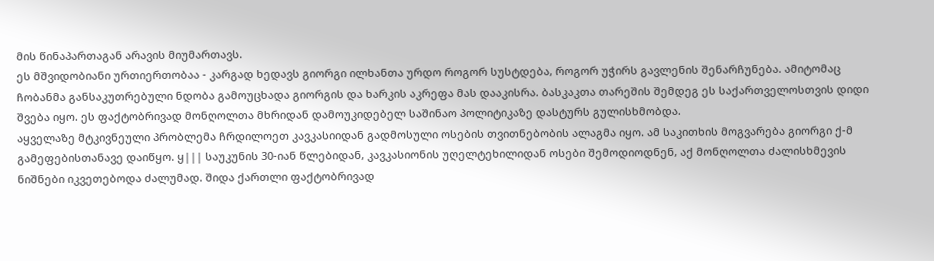მის წინაპართაგან არავის მიუმართავს.
ეს მშვიდობიანი ურთიერთობაა - კარგად ხედავს გიორგი ილხანთა ურდო როგორ სუსტდება, როგორ უჭირს გავლენის შენარჩუნება. ამიტომაც ჩობანმა განსაკუთრებული ნდობა გამოუცხადა გიორგის და ხარკის აკრეფა მას დააკისრა. ბასკაკთა თარეშის შემდეგ ეს საქართველოსთვის დიდი შვება იყო. ეს ფაქტობრივად მონღოლთა მხრიდან დამოუკიდებელ საშინაო პოლიტიკაზე დასტურს გულისხმობდა.
აყველაზე მტკივნეული პრობლემა ჩრდილოეთ კავკასიიდან გადმოსული ოსების თვითნებობის ალაგმა იყო. ამ საკითხის მოგვარება გიორგი ქ-მ გამეფებისთანავე დაიწყო. ყ||| საუკუნის 30-იან წლებიდან, კავკასიონის უღელტეხილიდან ოსები შემოდიოდნენ, აქ მონღოლთა ძალისხმევის ნიშნები იკვეთებოდა ძალუმად. შიდა ქართლი ფაქტობრივად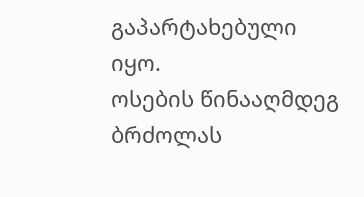გაპარტახებული იყო.
ოსების წინააღმდეგ ბრძოლას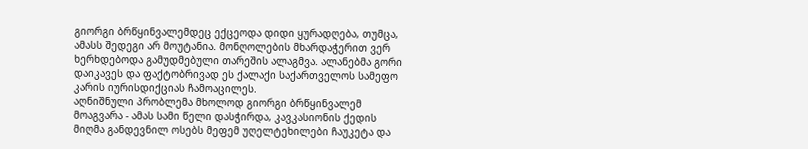გიორგი ბრწყინვალემდეც ექცეოდა დიდი ყურადღება, თუმცა, ამასს შედეგი არ მოუტანია. მონღოლების მხარდაჭერით ვერ ხერხდებოდა გამუდმებული თარეშის ალაგმვა. ალანებმა გორი დაიკავეს და ფაქტობრივად ეს ქალაქი საქართველოს სამეფო კარის იურისდიქციას ჩამოაცილეს.
აღნიშნული პრობლემა მხოლოდ გიორგი ბრწყინვალემ მოაგვარა - ამას სამი წელი დასჭირდა, კავკასიონის ქედის მიღმა განდევნილ ოსებს მეფემ უღელტეხილები ჩაუკეტა და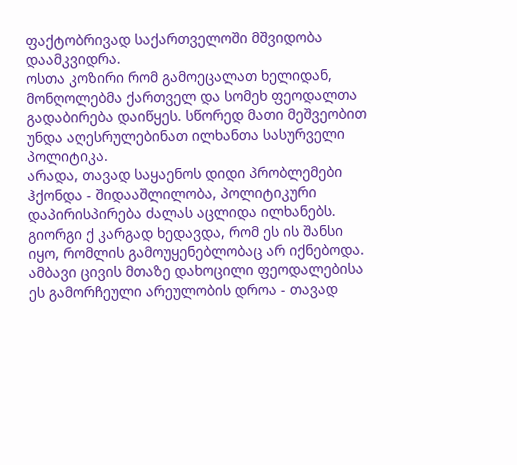ფაქტობრივად საქართველოში მშვიდობა დაამკვიდრა.
ოსთა კოზირი რომ გამოეცალათ ხელიდან, მონღოლებმა ქართველ და სომეხ ფეოდალთა გადაბირება დაიწყეს. სწორედ მათი მეშვეობით უნდა აღესრულებინათ ილხანთა სასურველი პოლიტიკა.
არადა, თავად საყაენოს დიდი პრობლემები ჰქონდა - შიდააშლილობა, პოლიტიკური დაპირისპირება ძალას აცლიდა ილხანებს. გიორგი ქ კარგად ხედავდა, რომ ეს ის შანსი იყო, რომლის გამოუყენებლობაც არ იქნებოდა.
ამბავი ცივის მთაზე დახოცილი ფეოდალებისა
ეს გამორჩეული არეულობის დროა - თავად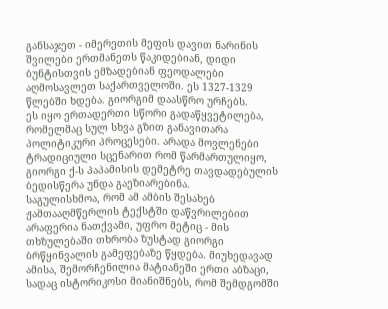განსაჯეთ - იმერეთის მეფის დავით ნარინის შვილები ერთმანეთს წაკიდებიან, დიდი ბუნტისთვის ემზადებიან ფეოდალები აღმოსავლეთ საქართველოში. ეს 1327-1329 წლებში ხდება. გიორგიმ დაასწრო ურჩებს.
ეს იყო ერთადერთი სწორი გადაწყვეტილება, რომელმაც სულ სხვა გზით განავითარა პოლიტიკური პროცესები. არადა მოვლენები ტრადიციული სცენარით რომ წარმართულიყო, გიორგი ქ-ს პაპამისის დემეტრე თავდადებულის ბედისწერა უნდა გაეზიარებინა.
საგულისხმოა, რომ ამ ამბის შესახებ ჟამთააღმწერლის ტექსტში დაწვრილებით არაფერია ნათქვამი, უფრო მეტიც - მის თხზულებაში თხრობა ზუსტად გიორგი ბრწყინვალის გამეფებაზე წყდება. მიუხედავად ამისა, შემორჩენილია მატიანეში ერთი აბზაცი, სადაც ისტორიკოსი მიანიშნებს, რომ შემდგომში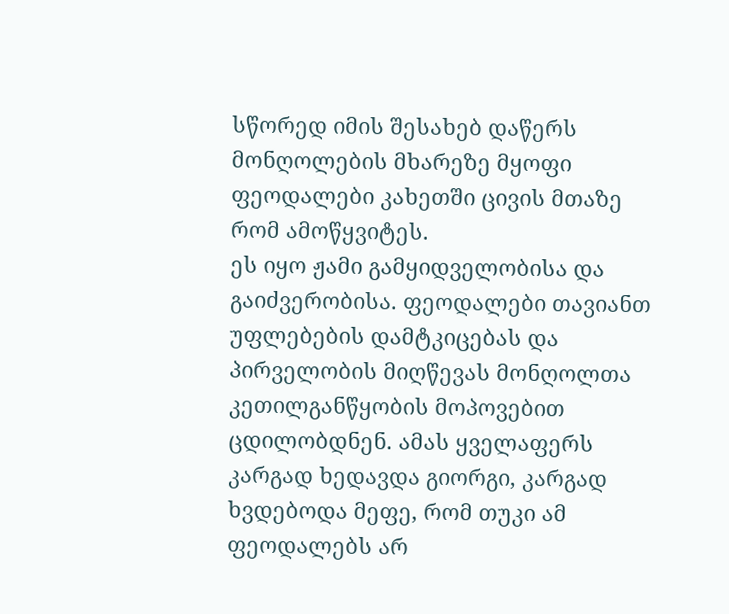სწორედ იმის შესახებ დაწერს მონღოლების მხარეზე მყოფი ფეოდალები კახეთში ცივის მთაზე რომ ამოწყვიტეს.
ეს იყო ჟამი გამყიდველობისა და გაიძვერობისა. ფეოდალები თავიანთ უფლებების დამტკიცებას და პირველობის მიღწევას მონღოლთა კეთილგანწყობის მოპოვებით ცდილობდნენ. ამას ყველაფერს კარგად ხედავდა გიორგი, კარგად ხვდებოდა მეფე, რომ თუკი ამ ფეოდალებს არ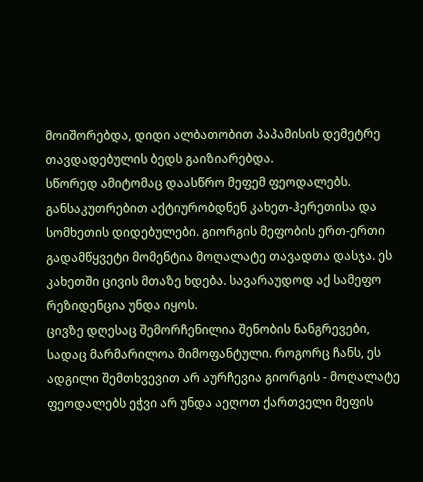მოიშორებდა, დიდი ალბათობით პაპამისის დემეტრე თავდადებულის ბედს გაიზიარებდა.
სწორედ ამიტომაც დაასწრო მეფემ ფეოდალებს. განსაკუთრებით აქტიურობდნენ კახეთ-ჰერეთისა და სომხეთის დიდებულები. გიორგის მეფობის ერთ-ერთი გადამწყვეტი მომენტია მოღალატე თავადთა დასჯა. ეს კახეთში ცივის მთაზე ხდება. სავარაუდოდ აქ სამეფო რეზიდენცია უნდა იყოს.
ცივზე დღესაც შემორჩენილია შენობის ნანგრევები, სადაც მარმარილოა მიმოფანტული. როგორც ჩანს, ეს ადგილი შემთხვევით არ აურჩევია გიორგის - მოღალატე ფეოდალებს ეჭვი არ უნდა აეღოთ ქართველი მეფის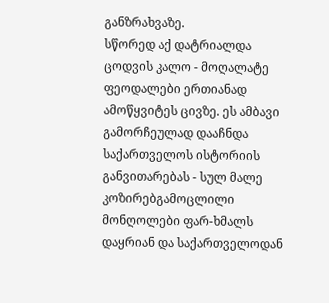განზრახვაზე.
სწორედ აქ დატრიალდა ცოდვის კალო - მოღალატე ფეოდალები ერთიანად ამოწყვიტეს ცივზე. ეს ამბავი გამორჩეულად დააჩნდა საქართველოს ისტორიის განვითარებას - სულ მალე კოზირებგამოცლილი მონღოლები ფარ-ხმალს დაყრიან და საქართველოდან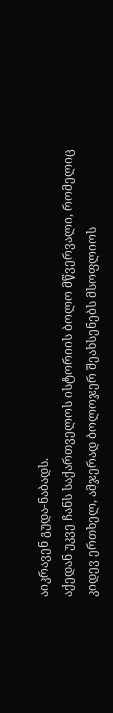აიკრავენ გუდა-ნაბადს.
აქედან უკვე ჩანს საქართველოს ისტორიის ბოლო მწვერვალი, რომელიც კიდევ ერთხელ, ამჯერად ბოლოჯერ შეახსენებს მსოფლიოს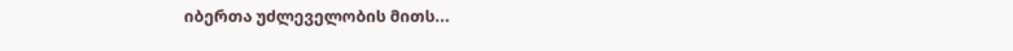იბერთა უძლეველობის მითს...